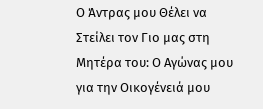Ο Άντρας μου Θέλει να Στείλει τον Γιο μας στη Μητέρα του: Ο Αγώνας μου για την Οικογένειά μου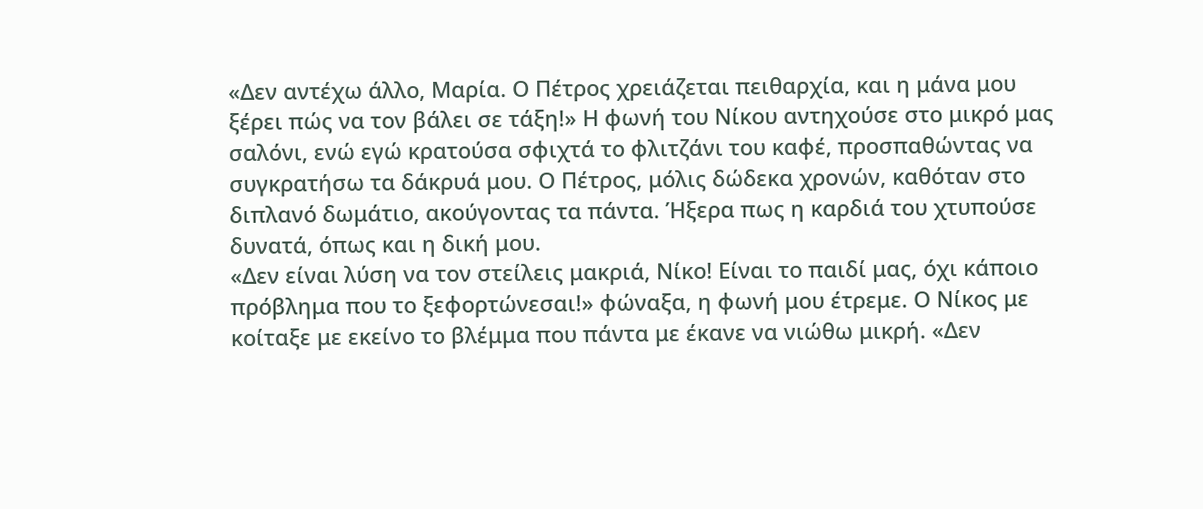«Δεν αντέχω άλλο, Μαρία. Ο Πέτρος χρειάζεται πειθαρχία, και η μάνα μου ξέρει πώς να τον βάλει σε τάξη!» Η φωνή του Νίκου αντηχούσε στο μικρό μας σαλόνι, ενώ εγώ κρατούσα σφιχτά το φλιτζάνι του καφέ, προσπαθώντας να συγκρατήσω τα δάκρυά μου. Ο Πέτρος, μόλις δώδεκα χρονών, καθόταν στο διπλανό δωμάτιο, ακούγοντας τα πάντα. Ήξερα πως η καρδιά του χτυπούσε δυνατά, όπως και η δική μου.
«Δεν είναι λύση να τον στείλεις μακριά, Νίκο! Είναι το παιδί μας, όχι κάποιο πρόβλημα που το ξεφορτώνεσαι!» φώναξα, η φωνή μου έτρεμε. Ο Νίκος με κοίταξε με εκείνο το βλέμμα που πάντα με έκανε να νιώθω μικρή. «Δεν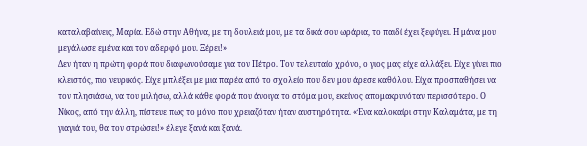καταλαβαίνεις, Μαρία. Εδώ στην Αθήνα, με τη δουλειά μου, με τα δικά σου ωράρια, το παιδί έχει ξεφύγει. Η μάνα μου μεγάλωσε εμένα και τον αδερφό μου. Ξέρει!»
Δεν ήταν η πρώτη φορά που διαφωνούσαμε για τον Πέτρο. Τον τελευταίο χρόνο, ο γιος μας είχε αλλάξει. Είχε γίνει πιο κλειστός, πιο νευρικός. Είχε μπλέξει με μια παρέα από το σχολείο που δεν μου άρεσε καθόλου. Είχα προσπαθήσει να τον πλησιάσω, να του μιλήσω, αλλά κάθε φορά που άνοιγα το στόμα μου, εκείνος απομακρυνόταν περισσότερο. Ο Νίκος, από την άλλη, πίστευε πως το μόνο που χρειαζόταν ήταν αυστηρότητα. «Ένα καλοκαίρι στην Καλαμάτα, με τη γιαγιά του, θα τον στρώσει!» έλεγε ξανά και ξανά.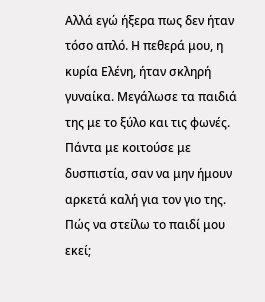Αλλά εγώ ήξερα πως δεν ήταν τόσο απλό. Η πεθερά μου, η κυρία Ελένη, ήταν σκληρή γυναίκα. Μεγάλωσε τα παιδιά της με το ξύλο και τις φωνές. Πάντα με κοιτούσε με δυσπιστία, σαν να μην ήμουν αρκετά καλή για τον γιο της. Πώς να στείλω το παιδί μου εκεί;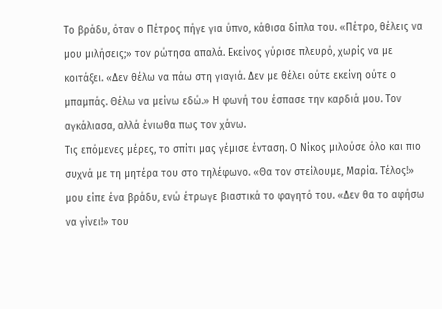Το βράδυ, όταν ο Πέτρος πήγε για ύπνο, κάθισα δίπλα του. «Πέτρο, θέλεις να μου μιλήσεις;» τον ρώτησα απαλά. Εκείνος γύρισε πλευρό, χωρίς να με κοιτάξει. «Δεν θέλω να πάω στη γιαγιά. Δεν με θέλει ούτε εκείνη ούτε ο μπαμπάς. Θέλω να μείνω εδώ.» Η φωνή του έσπασε την καρδιά μου. Τον αγκάλιασα, αλλά ένιωθα πως τον χάνω.
Τις επόμενες μέρες, το σπίτι μας γέμισε ένταση. Ο Νίκος μιλούσε όλο και πιο συχνά με τη μητέρα του στο τηλέφωνο. «Θα τον στείλουμε, Μαρία. Τέλος!» μου είπε ένα βράδυ, ενώ έτρωγε βιαστικά το φαγητό του. «Δεν θα το αφήσω να γίνει!» του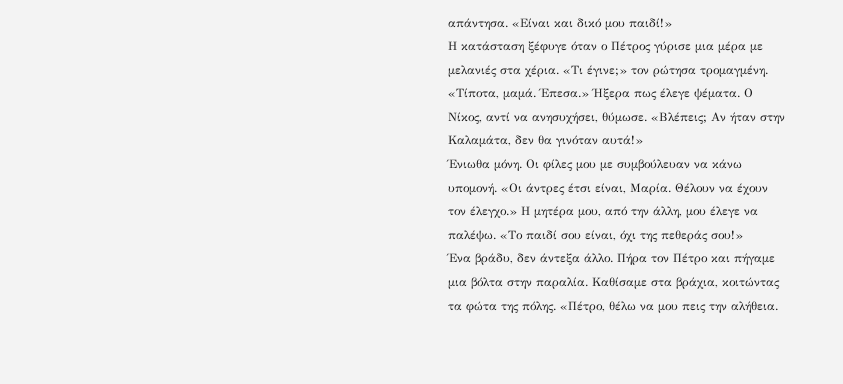απάντησα. «Είναι και δικό μου παιδί!»
Η κατάσταση ξέφυγε όταν ο Πέτρος γύρισε μια μέρα με μελανιές στα χέρια. «Τι έγινε;» τον ρώτησα τρομαγμένη. «Τίποτα, μαμά. Έπεσα.» Ήξερα πως έλεγε ψέματα. Ο Νίκος, αντί να ανησυχήσει, θύμωσε. «Βλέπεις; Αν ήταν στην Καλαμάτα, δεν θα γινόταν αυτά!»
Ένιωθα μόνη. Οι φίλες μου με συμβούλευαν να κάνω υπομονή. «Οι άντρες έτσι είναι, Μαρία. Θέλουν να έχουν τον έλεγχο.» Η μητέρα μου, από την άλλη, μου έλεγε να παλέψω. «Το παιδί σου είναι, όχι της πεθεράς σου!»
Ένα βράδυ, δεν άντεξα άλλο. Πήρα τον Πέτρο και πήγαμε μια βόλτα στην παραλία. Καθίσαμε στα βράχια, κοιτώντας τα φώτα της πόλης. «Πέτρο, θέλω να μου πεις την αλήθεια.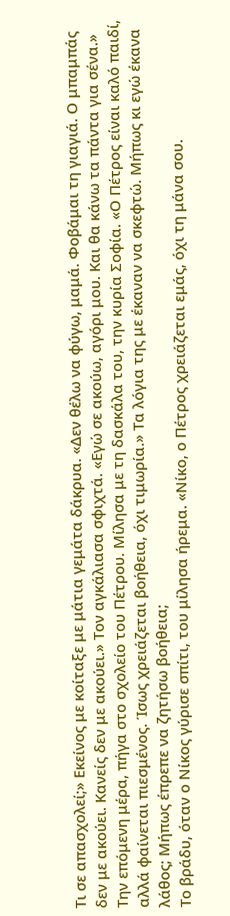Τι σε απασχολεί;» Εκείνος με κοίταξε με μάτια γεμάτα δάκρυα. «Δεν θέλω να φύγω, μαμά. Φοβάμαι τη γιαγιά. Ο μπαμπάς δεν με ακούει. Κανείς δεν με ακούει.» Τον αγκάλιασα σφιχτά. «Εγώ σε ακούω, αγόρι μου. Και θα κάνω τα πάντα για σένα.»
Την επόμενη μέρα, πήγα στο σχολείο του Πέτρου. Μίλησα με τη δασκάλα του, την κυρία Σοφία. «Ο Πέτρος είναι καλό παιδί, αλλά φαίνεται πιεσμένος. Ίσως χρειάζεται βοήθεια, όχι τιμωρία.» Τα λόγια της με έκαναν να σκεφτώ. Μήπως κι εγώ έκανα λάθος; Μήπως έπρεπε να ζητήσω βοήθεια;
Το βράδυ, όταν ο Νίκος γύρισε σπίτι, του μίλησα ήρεμα. «Νίκο, ο Πέτρος χρειάζεται εμάς, όχι τη μάνα σου.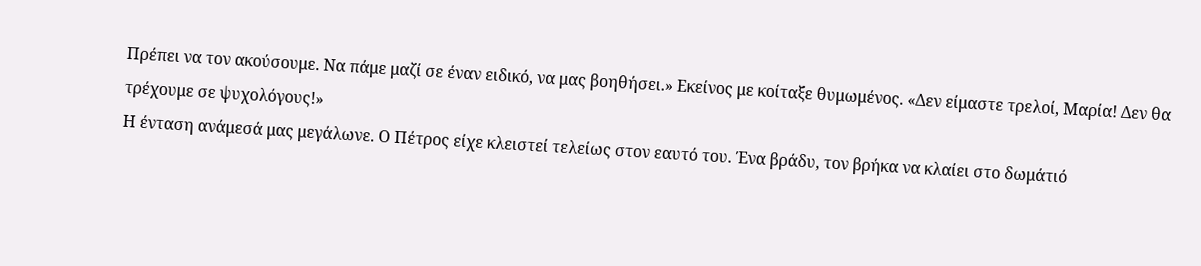Πρέπει να τον ακούσουμε. Να πάμε μαζί σε έναν ειδικό, να μας βοηθήσει.» Εκείνος με κοίταξε θυμωμένος. «Δεν είμαστε τρελοί, Μαρία! Δεν θα τρέχουμε σε ψυχολόγους!»
Η ένταση ανάμεσά μας μεγάλωνε. Ο Πέτρος είχε κλειστεί τελείως στον εαυτό του. Ένα βράδυ, τον βρήκα να κλαίει στο δωμάτιό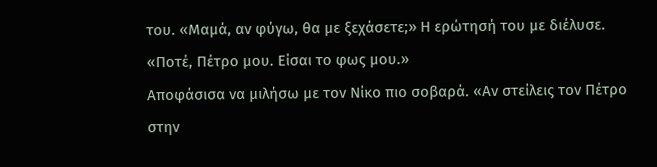του. «Μαμά, αν φύγω, θα με ξεχάσετε;» Η ερώτησή του με διέλυσε. «Ποτέ, Πέτρο μου. Είσαι το φως μου.»
Αποφάσισα να μιλήσω με τον Νίκο πιο σοβαρά. «Αν στείλεις τον Πέτρο στην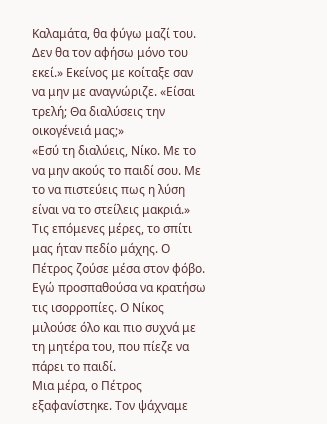Καλαμάτα, θα φύγω μαζί του. Δεν θα τον αφήσω μόνο του εκεί.» Εκείνος με κοίταξε σαν να μην με αναγνώριζε. «Είσαι τρελή; Θα διαλύσεις την οικογένειά μας;»
«Εσύ τη διαλύεις, Νίκο. Με το να μην ακούς το παιδί σου. Με το να πιστεύεις πως η λύση είναι να το στείλεις μακριά.»
Τις επόμενες μέρες, το σπίτι μας ήταν πεδίο μάχης. Ο Πέτρος ζούσε μέσα στον φόβο. Εγώ προσπαθούσα να κρατήσω τις ισορροπίες. Ο Νίκος μιλούσε όλο και πιο συχνά με τη μητέρα του, που πίεζε να πάρει το παιδί.
Μια μέρα, ο Πέτρος εξαφανίστηκε. Τον ψάχναμε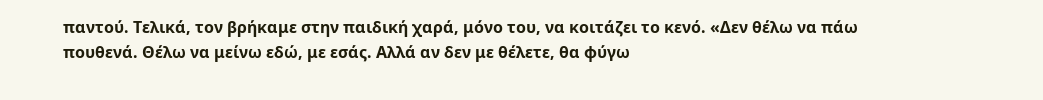παντού. Τελικά, τον βρήκαμε στην παιδική χαρά, μόνο του, να κοιτάζει το κενό. «Δεν θέλω να πάω πουθενά. Θέλω να μείνω εδώ, με εσάς. Αλλά αν δεν με θέλετε, θα φύγω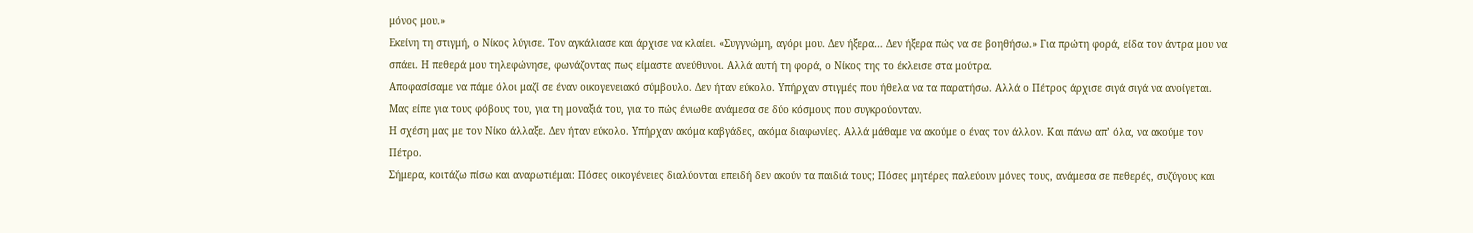μόνος μου.»
Εκείνη τη στιγμή, ο Νίκος λύγισε. Τον αγκάλιασε και άρχισε να κλαίει. «Συγγνώμη, αγόρι μου. Δεν ήξερα… Δεν ήξερα πώς να σε βοηθήσω.» Για πρώτη φορά, είδα τον άντρα μου να σπάει. Η πεθερά μου τηλεφώνησε, φωνάζοντας πως είμαστε ανεύθυνοι. Αλλά αυτή τη φορά, ο Νίκος της το έκλεισε στα μούτρα.
Αποφασίσαμε να πάμε όλοι μαζί σε έναν οικογενειακό σύμβουλο. Δεν ήταν εύκολο. Υπήρχαν στιγμές που ήθελα να τα παρατήσω. Αλλά ο Πέτρος άρχισε σιγά σιγά να ανοίγεται. Μας είπε για τους φόβους του, για τη μοναξιά του, για το πώς ένιωθε ανάμεσα σε δύο κόσμους που συγκρούονταν.
Η σχέση μας με τον Νίκο άλλαξε. Δεν ήταν εύκολο. Υπήρχαν ακόμα καβγάδες, ακόμα διαφωνίες. Αλλά μάθαμε να ακούμε ο ένας τον άλλον. Και πάνω απ’ όλα, να ακούμε τον Πέτρο.
Σήμερα, κοιτάζω πίσω και αναρωτιέμαι: Πόσες οικογένειες διαλύονται επειδή δεν ακούν τα παιδιά τους; Πόσες μητέρες παλεύουν μόνες τους, ανάμεσα σε πεθερές, συζύγους και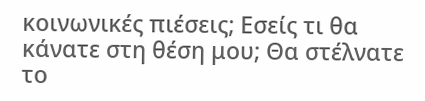κοινωνικές πιέσεις; Εσείς τι θα κάνατε στη θέση μου; Θα στέλνατε το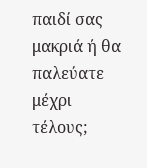παιδί σας μακριά ή θα παλεύατε μέχρι τέλους;